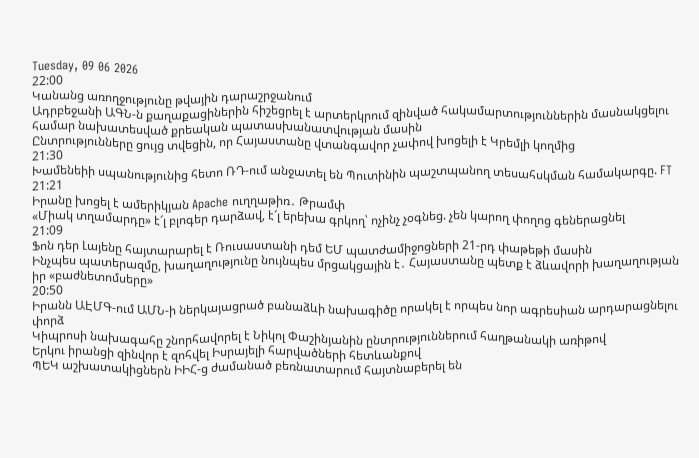Tuesday, 09 06 2026
22:00
Կանանց առողջությունը թվային դարաշրջանում
Ադրբեջանի ԱԳՆ-ն քաղաքացիներին հիշեցրել է արտերկրում զինված հակամարտություններին մասնակցելու համար նախատեսված քրեական պատասխանատվության մասին
Ընտրությունները ցույց տվեցին, որ Հայաստանը վտանգավոր չափով խոցելի է Կրեմլի կողմից
21:30
Խամենեիի սպանությունից հետո ՌԴ-ում անջատել են Պուտինին պաշտպանող տեսահսկման համակարգը. FT
21:21
Իրանը խոցել է ամերիկյան Apache ուղղաթիռ․ Թրամփ
«Միակ տղամարդը» է՜լ բլոգեր դարձավ, է՜լ երեխա գրկող՝ ոչինչ չօգնեց. չեն կարող փողոց գեներացնել
21:09
Ֆոն դեր Լայենը հայտարարել է Ռուսաստանի դեմ ԵՄ պատժամիջոցների 21-րդ փաթեթի մասին
Ինչպես պատերազմը, խաղաղությունը նույնպես մրցակցային է․ Հայաստանը պետք է ձևավորի խաղաղության իր «բաժնետոմսերը»
20:50
Իրանն ԱԷՄԳ-ում ԱՄՆ-ի ներկայացրած բանաձևի նախագիծը որակել է որպես նոր ագրեսիան արդարացնելու փորձ
Կիպրոսի նախագահը շնորհավորել է Նիկոլ Փաշինյանին ընտրություններում հաղթանակի առիթով
Երկու իրանցի զինվոր է զոհվել Իսրայելի հարվածների հետևանքով
ՊԵԿ աշխատակիցներն ԻԻՀ-ց ժամանած բեռնատարում հայտնաբերել են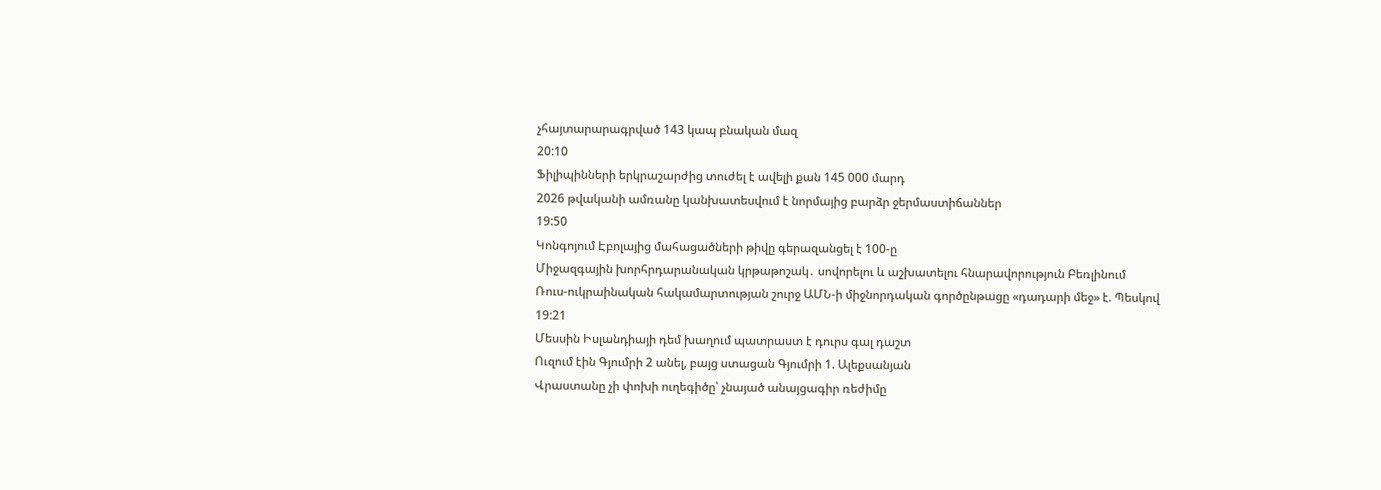չհայտարարագրված 143 կապ բնական մազ
20:10
Ֆիլիպինների երկրաշարժից տուժել է ավելի քան 145 000 մարդ
2026 թվականի ամռանը կանխատեսվում է նորմայից բարձր ջերմաստիճաններ
19:50
Կոնգոյում Էբոլայից մահացածների թիվը գերազանցել է 100-ը
Միջազգային խորհրդարանական կրթաթոշակ․ սովորելու և աշխատելու հնարավորություն Բեռլինում
Ռուս-ուկրաինական հակամարտության շուրջ ԱՄՆ-ի միջնորդական գործընթացը «դադարի մեջ» է. Պեսկով
19:21
Մեսսին Իսլանդիայի դեմ խաղում պատրաստ է դուրս գալ դաշտ
Ուզում էին Գյումրի 2 անել, բայց ստացան Գյումրի 1. Ալեքսանյան
Վրաստանը չի փոխի ուղեգիծը՝ չնայած անայցագիր ռեժիմը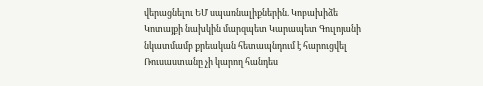վերացնելու ԵՄ սպառնալիքներին. Կոբախիձե
Կոտայքի նախկին մարզպետ Կարապետ Գուլոյանի նկատմամբ քրեական հետապնդում է հարուցվել
Ռուսաստանը չի կարող հանդես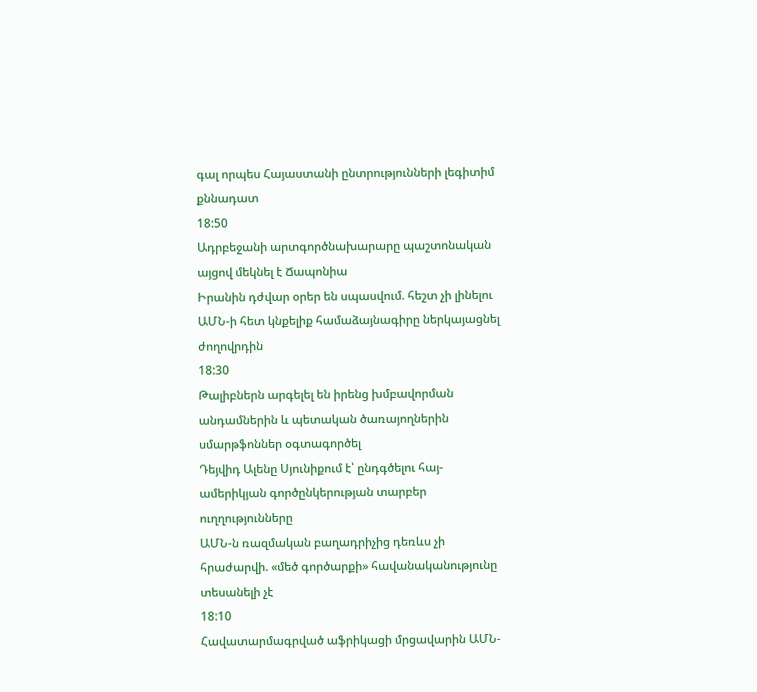գալ որպես Հայաստանի ընտրությունների լեգիտիմ քննադատ
18:50
Ադրբեջանի արտգործնախարարը պաշտոնական այցով մեկնել է Ճապոնիա
Իրանին դժվար օրեր են սպասվում. հեշտ չի լինելու ԱՄՆ-ի հետ կնքելիք համաձայնագիրը ներկայացնել ժողովրդին
18:30
Թալիբներն արգելել են իրենց խմբավորման անդամներին և պետական ծառայողներին սմարթֆոններ օգտագործել
Դեյվիդ Ալենը Սյունիքում է՝ ընդգծելու հայ-ամերիկյան գործընկերության տարբեր ուղղությունները
ԱՄՆ-ն ռազմական բաղադրիչից դեռևս չի հրաժարվի. «մեծ գործարքի» հավանականությունը տեսանելի չէ
18:10
Հավատարմագրված աֆրիկացի մրցավարին ԱՄՆ-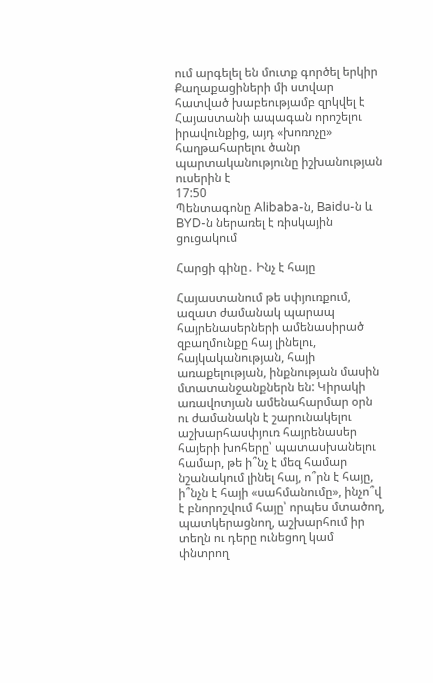ում արգելել են մուտք գործել երկիր
Քաղաքացիների մի ստվար հատված խաբեությամբ զրկվել է Հայաստանի ապագան որոշելու իրավունքից, այդ «խոռոչը» հաղթահարելու ծանր պարտականությունը իշխանության ուսերին է
17:50
Պենտագոնը Alibaba-ն, Baidu-ն և BYD-ն ներառել է ռիսկային ցուցակում

Հարցի գինը․ Ինչ է հայը

Հայաստանում թե սփյուռքում, ազատ ժամանակ պարապ հայրենասերների ամենասիրած զբաղմունքը հայ լինելու, հայկականության, հայի առաքելության, ինքնության մասին մտատանջանքներն են: Կիրակի առավոտյան ամենահարմար օրն ու ժամանակն է շարունակելու աշխարհասփյուռ հայրենասեր հայերի խոհերը՝ պատասխանելու համար, թե ի՞նչ է մեզ համար նշանակում լինել հայ, ո՞րն է հայը, ի՞նչն է հայի «սահմանումը», ինչո՞վ է բնորոշվում հայը՝ որպես մտածող, պատկերացնող, աշխարհում իր տեղն ու դերը ունեցող կամ փնտրող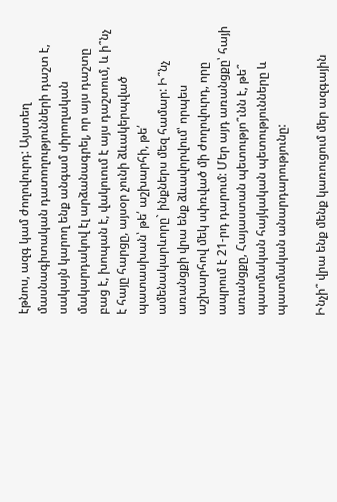էթնոս, ազգ կամ ժողովուրդ: Այստեղ մասնագիտական դատողությունների դաշտ է, սակայն կարող ենք անգամ սիրողական մակարդակով էլ արձանագրել, որ այս դաշտը բաց է, խոպան է, վակուում է այս դաշտում, և ի՞նչ է հայը հարցը, այսօր չունի ձևակերպված պատասխան՝ թե՛ աշխարհի, թե՛ ամենակարևորը` ինքներս մեզ համար: Ի՞նչ առանցքի վրա ենք ձևավորվում՝ որպես աշխարհով մեկ սփռված մի ժողովուրդ, որը ապրում է 21-րդ դարում: Մեր այդ առանցքը՝ հայի առանցքը, Հայաստան պետությո՞ւնն է, թե՞ պատմական հայկական պետությունները և պատմական անարդարությունը:

Ինչի՞ վրա ենք մենք կառուցում մեր ազգային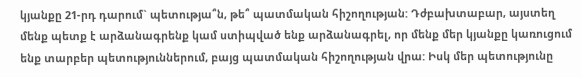կյանքը 21-րդ դարում` պետությա՞ն, թե՞ պատմական հիշողության: Դժբախտաբար, այստեղ մենք պետք է արձանագրենք կամ ստիպված ենք արձանագրել, որ մենք մեր կյանքը կառուցում ենք տարբեր պետություններում, բայց պատմական հիշողության վրա: Իսկ մեր պետությունը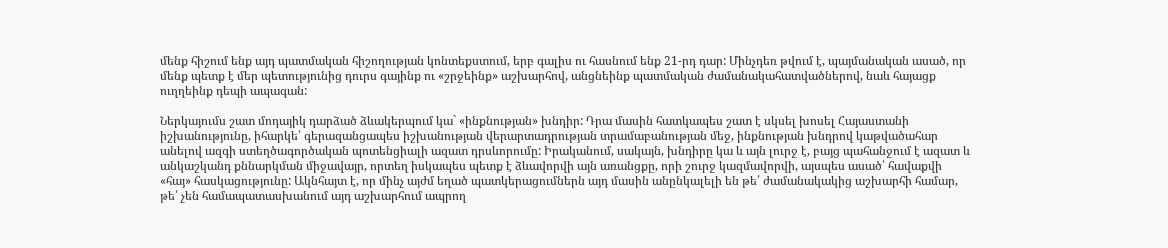մենք հիշում ենք այդ պատմական հիշողության կոնտեքստում, երբ գալիս ու հասնում ենք 21-րդ դար: Մինչդեռ թվում է, պայմանական ասած, որ մենք պետք է մեր պետությունից դուրս գայինք ու «շրջեինք» աշխարհով, անցնեինք պատմական ժամանակահատվածներով, նաև հայացք ուղղեինք դեպի ապագան:

Ներկայումս շատ մոդայիկ դարձած ձևակերպում կա` «ինքնության» խնդիր: Դրա մասին հատկապես շատ է սկսել խոսել Հայաստանի իշխանությունը, իհարկե՝ գերազանցապես իշխանության վերարտադրության տրամաբանության մեջ, ինքնության խնդրով կաթվածահար անելով ազգի ստեղծագործական պոտենցիալի ազատ դրսևորումը: Իրականում, սակայն, խնդիրը կա և այն լուրջ է, բայց պահանջում է ազատ և անկաշկանդ քննարկման միջավայր, որտեղ իսկապես պետք է ձևավորվի այն առանցքը, որի շուրջ կազմավորվի, այսպես ասած՝ հավաքվի «հայ» հասկացությունը: Ակնհայտ է, որ մինչ այժմ եղած պատկերացումներն այդ մասին անընկալելի են թե՛ ժամանակակից աշխարհի համար, թե՛ չեն համապատասխանում այդ աշխարհում ապրող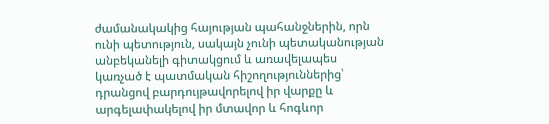ժամանակակից հայության պահանջներին, որն ունի պետություն, սակայն չունի պետականության անբեկանելի գիտակցում և առավելապես կառչած է պատմական հիշողություններից՝ դրանցով բարդույթավորելով իր վարքը և արգելափակելով իր մտավոր և հոգևոր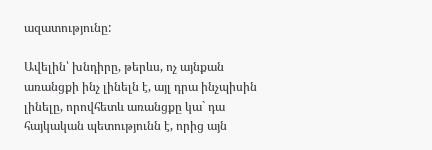ազատությունը:

Ավելին՝ խնդիրը, թերևս, ոչ այնքան առանցքի ինչ լինելն է, այլ դրա ինչպիսին լինելը, որովհետև առանցքը կա` դա հայկական պետությունն է, որից այն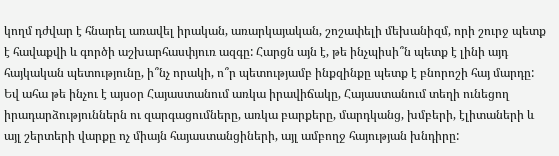կողմ դժվար է հնարել առավել իրական, առարկայական, շոշափելի մեխանիզմ, որի շուրջ պետք է հավաքվի և գործի աշխարհասփյուռ ազգը: Հարցն այն է, թե ինչպիսի՞ն պետք է լինի այդ հայկական պետությունը, ի՞նչ որակի, ո՞ր պետությամբ ինքզինքը պետք է բնորոշի հայ մարդը: Եվ ահա թե ինչու է այսօր Հայաստանում առկա իրավիճակը, Հայաստանում տեղի ունեցող իրադարձություններն ու զարգացումները, առկա բարքերը, մարդկանց, խմբերի, էլիտաների և այլ շերտերի վարքը ոչ միայն հայաստանցիների, այլ ամբողջ հայության խնդիրը: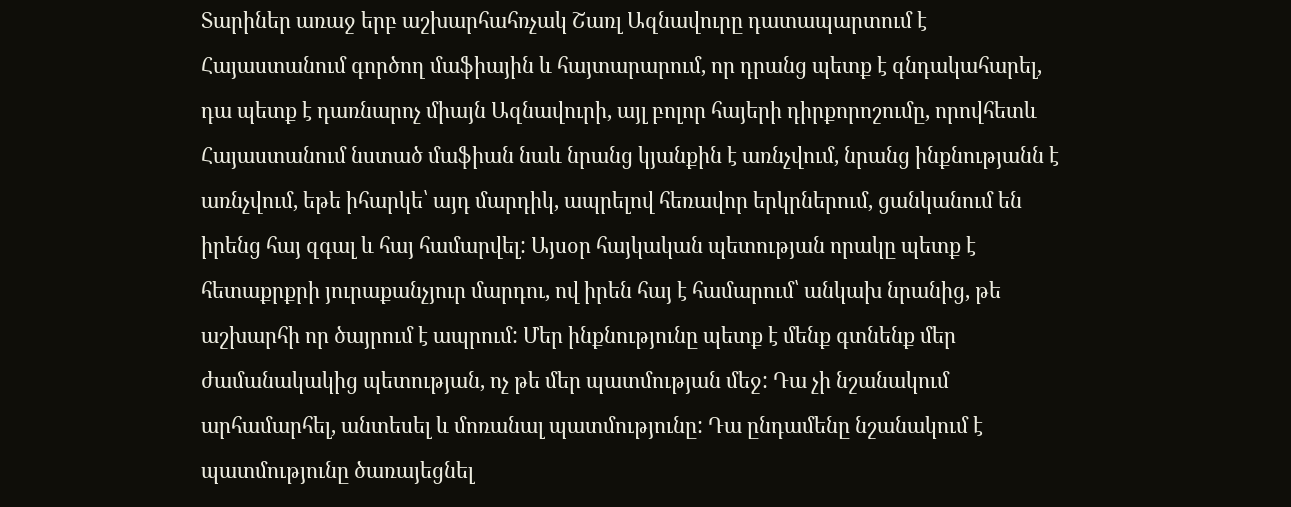Տարիներ առաջ երբ աշխարհահռչակ Շառլ Ազնավուրը դատապարտում է Հայաստանում գործող մաֆիային և հայտարարում, որ դրանց պետք է գնդակահարել, դա պետք է դառնարոչ միայն Ազնավուրի, այլ բոլոր հայերի դիրքորոշումը, որովհետև Հայաստանում նստած մաֆիան նաև նրանց կյանքին է առնչվում, նրանց ինքնությանն է առնչվում, եթե իհարկե՝ այդ մարդիկ, ապրելով հեռավոր երկրներում, ցանկանում են իրենց հայ զգալ և հայ համարվել: Այսօր հայկական պետության որակը պետք է հետաքրքրի յուրաքանչյուր մարդու, ով իրեն հայ է համարում՝ անկախ նրանից, թե աշխարհի որ ծայրում է ապրում: Մեր ինքնությունը պետք է մենք գտնենք մեր ժամանակակից պետության, ոչ թե մեր պատմության մեջ: Դա չի նշանակում արհամարհել, անտեսել և մոռանալ պատմությունը: Դա ընդամենը նշանակում է պատմությունը ծառայեցնել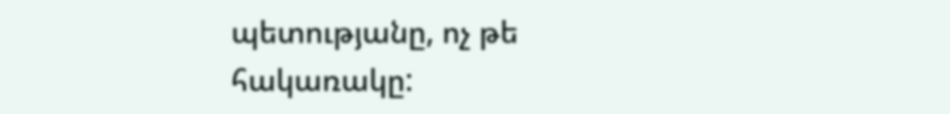պետությանը, ոչ թե հակառակը: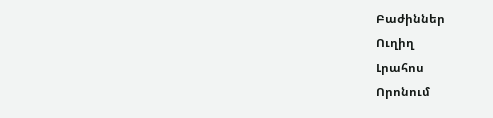Բաժիններ
Ուղիղ
Լրահոս
Որոնում